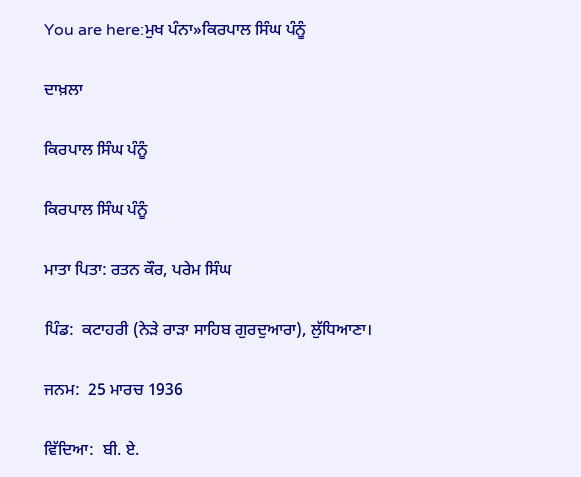You are here:ਮੁਖ ਪੰਨਾ»ਕਿਰਪਾਲ ਸਿੰਘ ਪੰਨੂੰ

ਦਾਖ਼ਲਾ

ਕਿਰਪਾਲ ਸਿੰਘ ਪੰਨੂੰ

ਕਿਰਪਾਲ ਸਿੰਘ ਪੰਨੂੰ

ਮਾਤਾ ਪਿਤਾ: ਰਤਨ ਕੌਰ, ਪਰੇਮ ਸਿੰਘ

ਪਿੰਡ:  ਕਟਾਹਰੀ (ਨੇੜੇ ਰਾੜਾ ਸਾਹਿਬ ਗੁਰਦੁਆਰਾ), ਲੁੱਧਿਆਣਾ।

ਜਨਮ:  25 ਮਾਰਚ 1936

ਵਿੱਦਿਆ:  ਬੀ. ਏ.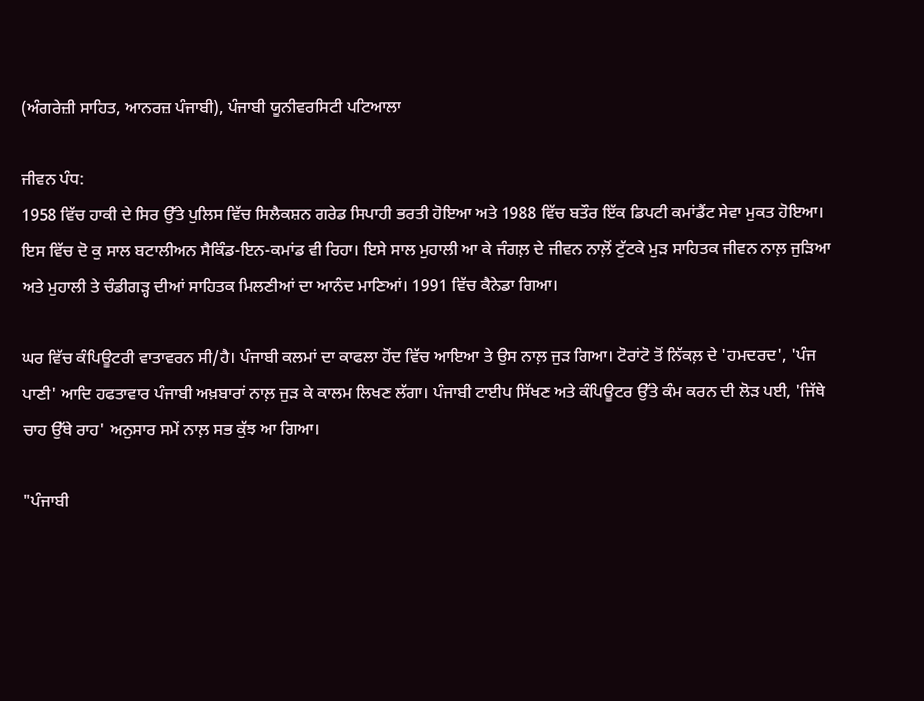(ਅੰਗਰੇਜ਼ੀ ਸਾਹਿਤ, ਆਨਰਜ਼ ਪੰਜਾਬੀ), ਪੰਜਾਬੀ ਯੂਨੀਵਰਸਿਟੀ ਪਟਿਆਲਾ

ਜੀਵਨ ਪੰਧ:
1958 ਵਿੱਚ ਹਾਕੀ ਦੇ ਸਿਰ ਉੱਤੇ ਪੁਲਿਸ ਵਿੱਚ ਸਿਲੈਕਸ਼ਨ ਗਰੇਡ ਸਿਪਾਹੀ ਭਰਤੀ ਹੋਇਆ ਅਤੇ 1988 ਵਿੱਚ ਬਤੌਰ ਇੱਕ ਡਿਪਟੀ ਕਮਾਂਡੈਂਟ ਸੇਵਾ ਮੁਕਤ ਹੋਇਆ। ਇਸ ਵਿੱਚ ਦੋ ਕੁ ਸਾਲ ਬਟਾਲੀਅਨ ਸੈਕਿੰਡ-ਇਨ-ਕਮਾਂਡ ਵੀ ਰਿਹਾ। ਇਸੇ ਸਾਲ ਮੁਹਾਲੀ ਆ ਕੇ ਜੰਗਲ਼ ਦੇ ਜੀਵਨ ਨਾਲ਼ੋਂ ਟੁੱਟਕੇ ਮੁੜ ਸਾਹਿਤਕ ਜੀਵਨ ਨਾਲ਼ ਜੁੜਿਆ ਅਤੇ ਮੁਹਾਲੀ ਤੇ ਚੰਡੀਗੜ੍ਹ ਦੀਆਂ ਸਾਹਿਤਕ ਮਿਲਣੀਆਂ ਦਾ ਆਨੰਦ ਮਾਣਿਆਂ। 1991 ਵਿੱਚ ਕੈਨੇਡਾ ਗਿਆ।

ਘਰ ਵਿੱਚ ਕੰਪਿਊਟਰੀ ਵਾਤਾਵਰਨ ਸੀ/ਹੈ। ਪੰਜਾਬੀ ਕਲਮਾਂ ਦਾ ਕਾਫਲਾ ਹੋਂਦ ਵਿੱਚ ਆਇਆ ਤੇ ਉਸ ਨਾਲ਼ ਜੁੜ ਗਿਆ। ਟੋਰਾਂਟੋ ਤੋਂ ਨਿੱਕਲ਼ ਦੇ 'ਹਮਦਰਦ', 'ਪੰਜ ਪਾਣੀ' ਆਦਿ ਹਫਤਾਵਾਰ ਪੰਜਾਬੀ ਅਖ਼ਬਾਰਾਂ ਨਾਲ਼ ਜੁੜ ਕੇ ਕਾਲਮ ਲਿਖਣ ਲੱਗਾ। ਪੰਜਾਬੀ ਟਾਈਪ ਸਿੱਖਣ ਅਤੇ ਕੰਪਿਊਟਰ ਉੱਤੇ ਕੰਮ ਕਰਨ ਦੀ ਲੋੜ ਪਈ, 'ਜਿੱਥੇ ਚਾਹ ਉੱਥੇ ਰਾਹ' ਅਨੁਸਾਰ ਸਮੇਂ ਨਾਲ਼ ਸਭ ਕੁੱਝ ਆ ਗਿਆ।

"ਪੰਜਾਬੀ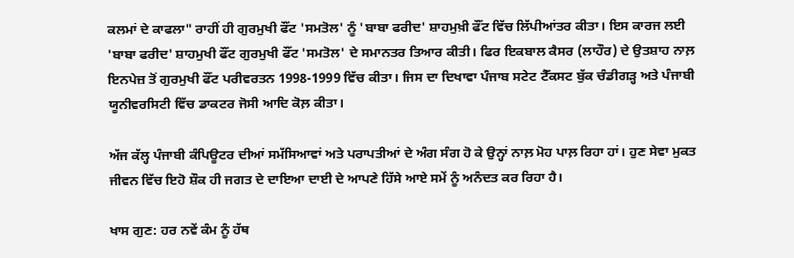ਕਲਮਾਂ ਦੇ ਕਾਫਲਾ" ਰਾਹੀਂ ਹੀ ਗੁਰਮੁਖੀ ਫੌਂਟ 'ਸਮਤੋਲ' ਨੂੰ 'ਬਾਬਾ ਫਰੀਦ' ਸ਼ਾਹਮੁਖ਼ੀ ਫੌਂਟ ਵਿੱਚ ਲਿੱਪੀਆਂਤਰ ਕੀਤਾ। ਇਸ ਕਾਰਜ ਲਈ 'ਬਾਬਾ ਫਰੀਦ' ਸ਼ਾਹਮੁਖੀ ਫੌਂਟ ਗੁਰਮੁਖੀ ਫੌਂਟ 'ਸਮਤੋਲ' ਦੇ ਸਮਾਨਤਰ ਤਿਆਰ ਕੀਤੀ। ਫਿਰ ਇਕਬਾਲ ਕੈਸਰ (ਲਾਹੌਰ) ਦੇ ਉਤਸ਼ਾਹ ਨਾਲ਼ ਇਨਪੇਜ਼ ਤੋਂ ਗੁਰਮੁਖੀ ਫੌਂਟ ਪਰੀਵਰਤਨ 1998-1999 ਵਿੱਚ ਕੀਤਾ। ਜਿਸ ਦਾ ਦਿਖਾਵਾ ਪੰਜਾਬ ਸਟੇਟ ਟੈੱਕਸਟ ਬੁੱਕ ਚੰਡੀਗੜ੍ਹ ਅਤੇ ਪੰਜਾਬੀ ਯੂਨੀਵਰਸਿਟੀ ਵਿੱਚ ਡਾਕਟਰ ਜੋਸੀ ਆਦਿ ਕੋਲ਼ ਕੀਤਾ।

ਅੱਜ ਕੱਲ੍ਹ ਪੰਜਾਬੀ ਕੰਪਿਊਟਰ ਦੀਆਂ ਸਮੱਸਿਆਵਾਂ ਅਤੇ ਪਰਾਪਤੀਆਂ ਦੇ ਅੰਗ ਸੰਗ ਹੋ ਕੇ ਉਨ੍ਹਾਂ ਨਾਲ਼ ਮੋਹ ਪਾਲ਼ ਰਿਹਾ ਹਾਂ। ਹੁਣ ਸੇਵਾ ਮੁਕਤ ਜੀਵਨ ਵਿੱਚ ਇਹੋ ਸ਼ੌਕ ਹੀ ਜਗਤ ਦੇ ਦਾਇਆ ਦਾਈ ਦੇ ਆਪਣੇ ਹਿੱਸੇ ਆਏ ਸਮੇਂ ਨੂੰ ਅਨੰਦਤ ਕਰ ਰਿਹਾ ਹੈ।

ਖਾਸ ਗੁਣ: ਹਰ ਨਵੇਂ ਕੰਮ ਨੂੰ ਹੱਥ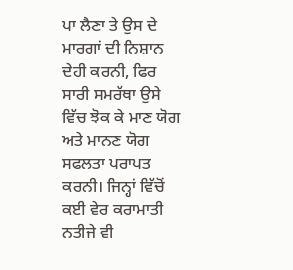ਪਾ ਲੈਣਾ ਤੇ ਉਸ ਦੇ ਮਾਰਗਾਂ ਦੀ ਨਿਸ਼ਾਨ ਦੇਹੀ ਕਰਨੀ, ਫਿਰ ਸਾਰੀ ਸਮਰੱਥਾ ਉਸੇ ਵਿੱਚ ਝੋਕ ਕੇ ਮਾਣ ਯੋਗ ਅਤੇ ਮਾਨਣ ਯੋਗ ਸਫਲਤਾ ਪਰਾਪਤ ਕਰਨੀ। ਜਿਨ੍ਹਾਂ ਵਿੱਚੋਂ ਕਈ ਵੇਰ ਕਰਾਮਾਤੀ ਨਤੀਜੇ ਵੀ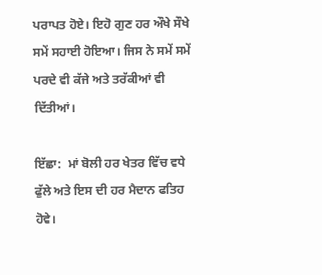ਪਰਾਪਤ ਹੋਏ। ਇਹੋ ਗੁਣ ਹਰ ਔਖੇ ਸੌਖੇ ਸਮੇਂ ਸਹਾਈ ਹੋਇਆ। ਜਿਸ ਨੇ ਸਮੇਂ ਸਮੇਂ ਪਰਦੇ ਵੀ ਕੱਜੇ ਅਤੇ ਤਰੱਕੀਆਂ ਵੀ ਦਿੱਤੀਆਂ।

ਇੱਛਾ:  ਮਾਂ ਬੋਲੀ ਹਰ ਖੇਤਰ ਵਿੱਚ ਵਧੇ ਫੁੱਲੇ ਅਤੇ ਇਸ ਦੀ ਹਰ ਮੈਦਾਨ ਫਤਿਹ ਹੋਵੇ।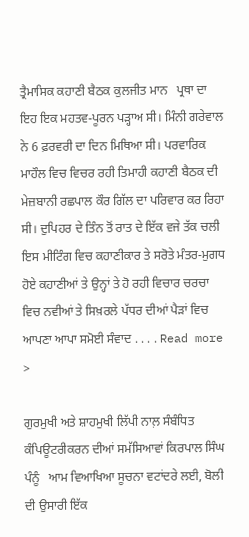ਤ੍ਰੈਮਾਸਿਕ ਕਹਾਣੀ ਬੈਠਕ ਕੁਲਜੀਤ ਮਾਨ   ਪ੍ਰਥਾ ਦਾ ਇਹ ਇਕ ਮਹਤਵ-ਪੂਰਨ ਪੜ੍ਹਾਅ ਸੀ। ਮਿੰਨੀ ਗਰੇਵਾਲ ਨੇ 6 ਫ਼ਰਵਰੀ ਦਾ ਦਿਨ ਮਿਥਿਆ ਸੀ। ਪਰਵਾਰਿਕ ਮਾਹੌਲ ਵਿਚ ਵਿਚਰ ਰਹੀ ਤਿਮਾਹੀ ਕਹਾਣੀ ਬੈਠਕ ਦੀ ਮੇਜ਼ਬਾਨੀ ਰਛਪਾਲ ਕੌਰ ਗਿੱਲ ਦਾ ਪਰਿਵਾਰ ਕਰ ਰਿਹਾ ਸੀ। ਦੁਪਿਹਰ ਦੇ ਤਿੰਨ ਤੋਂ ਰਾਤ ਦੇ ਇੱਕ ਵਜੇ ਤੱਕ ਚਲੀ ਇਸ ਮੀਟਿੰਗ ਵਿਚ ਕਹਾਣੀਕਾਰ ਤੇ ਸਰੋਤੇ ਮੰਤਰ-ਮੁਗਧ ਹੋਏ ਕਹਾਣੀਆਂ ਤੇ ਉਨ੍ਹਾਂ ਤੇ ਹੋ ਰਹੀ ਵਿਚਾਰ ਚਰਚਾ ਵਿਚ ਨਵੀਆਂ ਤੇ ਸਿਖ਼ਰਲੇ ਪੱਧਰ ਦੀਆਂ ਪੈੜਾਂ ਵਿਚ ਆਪਣਾ ਆਪਾ ਸਮੋਈ ਸੰਵਾਦ . . . . Read more >

ਗੁਰਮੁਖੀ ਅਤੇ ਸ਼ਾਹਮੁਖੀ ਲਿੱਪੀ ਨਾਲ਼ ਸੰਬੰਧਿਤ ਕੰਪਿਊਟਰੀਕਰਨ ਦੀਆਂ ਸਮੱਸਿਆਵਾਂ ਕਿਰਪਾਲ ਸਿੰਘ ਪੰਨੂੰ   ਆਮ ਵਿਆਖਿਆ ਸੂਚਨਾ ਵਟਾਂਦਰੇ ਲਈ, ਬੋਲੀ ਦੀ ਉਸਾਰੀ ਇੱਕ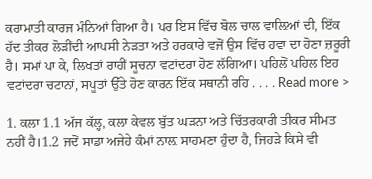ਕਰਾਮਾਤੀ ਕਾਰਜ ਮੰਨਿਆਂ ਗਿਆ ਹੈ। ਪਰ ਇਸ ਵਿੱਚ ਬੋਲ ਚਾਲ ਵਾਲ਼ਿਆਂ ਦੀ, ਇੱਕ ਹੱਦ ਤੀਕਰ ਲੋੜੀਂਦੀ ਆਪਸੀ ਨੇੜਤਾ ਅਤੇ ਹਰਕਾਰੇ ਵਜੋਂ ਉਸ ਵਿੱਚ ਹਵਾ ਦਾ ਹੋਣਾ ਜ਼ਰੂਰੀ ਹੈ। ਸਮਾਂ ਪਾ ਕੇ, ਲਿਖਤਾਂ ਰਾਹੀਂ ਸੂਚਨਾ ਵਟਾਂਦਰਾ ਹੋਣ ਲੱਗਿਆ। ਪਹਿਲੋਂ ਪਹਿਲ ਇਹ ਵਟਾਂਦਰਾ ਚਟਾਨਾਂ, ਸਪੂਤਾਂ ਉੱਤੇ ਹੋਣ ਕਾਰਨ ਇੱਕ ਸਥਾਨੀ ਰਹਿ . . . . Read more >

1. ਕਲਾ 1.1 ਅੱਜ ਕੱਲ੍ਹ, ਕਲਾ ਕੇਵਲ ਬੁੱਤ ਘੜਨਾ ਅਤੇ ਚਿੱਤਰਕਾਰੀ ਤੀਕਰ ਸੀਮਤ ਨਹੀਂ ਹੈ।1.2 ਜਦੋਂ ਸਾਡਾ ਅਜੇਹੇ ਕੰਮਾਂ ਨਾਲ਼ ਸਾਹਮਣਾ ਹੁੰਦਾ ਹੈ, ਜਿਹੜੇ ਕਿਸੇ ਵੀ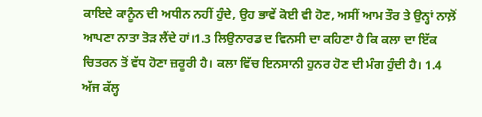ਕਾਇਦੇ ਕਾਨੂੰਨ ਦੀ ਅਧੀਨ ਨਹੀਂ ਹੁੰਦੇ, ਉਹ ਭਾਵੇਂ ਕੋਈ ਵੀ ਹੋਣ, ਅਸੀਂ ਆਮ ਤੌਰ ਤੇ ਉਨ੍ਹਾਂ ਨਾਲ਼ੋਂ ਆਪਣਾ ਨਾਤਾ ਤੋੜ ਲੈਂਦੇ ਹਾਂ।1.3 ਲਿਉਨਾਰਡ ਦ ਵਿਨਸੀ ਦਾ ਕਹਿਣਾ ਹੈ ਕਿ ਕਲਾ ਦਾ ਇੱਕ ਚਿਤਰਨ ਤੋਂ ਵੱਧ ਹੋਣਾ ਜ਼ਰੂਰੀ ਹੈ। ਕਲਾ ਵਿੱਚ ਇਨਸਾਨੀ ਹੁਨਰ ਹੋਣ ਦੀ ਮੰਗ ਹੁੰਦੀ ਹੈ। 1.4 ਅੱਜ ਕੱਲ੍ਹ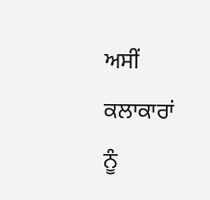ਅਸੀਂ ਕਲਾਕਾਰਾਂ ਨੂੰ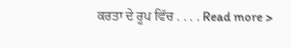ਕਰਤਾ ਦੇ ਰੂਪ ਵਿੱਚ . . . . Read more >